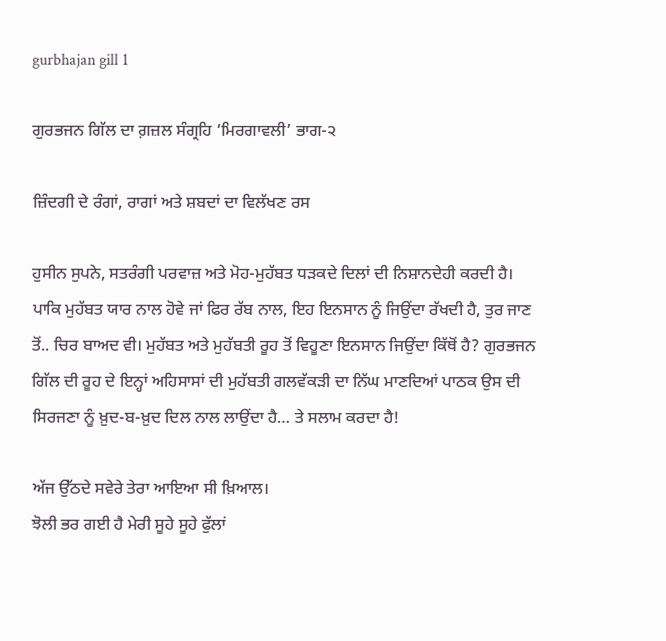gurbhajan gill 1

ਗੁਰਭਜਨ ਗਿੱਲ ਦਾ ਗ਼ਜ਼ਲ ਸੰਗ੍ਰਹਿ ‘ਮਿਰਗਾਵਲੀ’ ਭਾਗ-੨

ਜ਼ਿੰਦਗੀ ਦੇ ਰੰਗਾਂ, ਰਾਗਾਂ ਅਤੇ ਸ਼ਬਦਾਂ ਦਾ ਵਿਲੱਖਣ ਰਸ

ਹੁਸੀਨ ਸੁਪਨੇ, ਸਤਰੰਗੀ ਪਰਵਾਜ਼ ਅਤੇ ਮੋਹ-ਮੁਹੱਬਤ ਧੜਕਦੇ ਦਿਲਾਂ ਦੀ ਨਿਸ਼ਾਨਦੇਹੀ ਕਰਦੀ ਹੈ। ਪਾਕਿ ਮੁਹੱਬਤ ਯਾਰ ਨਾਲ ਹੋਵੇ ਜਾਂ ਫਿਰ ਰੱਬ ਨਾਲ, ਇਹ ਇਨਸਾਨ ਨੂੰ ਜਿਉਂਦਾ ਰੱਖਦੀ ਹੈ, ਤੁਰ ਜਾਣ ਤੋਂ.. ਚਿਰ ਬਾਅਦ ਵੀ। ਮੁਹੱਬਤ ਅਤੇ ਮੁਹੱਬਤੀ ਰੂਹ ਤੋਂ ਵਿਹੂਣਾ ਇਨਸਾਨ ਜਿਉਂਦਾ ਕਿੱਥੋਂ ਹੈ? ਗੁਰਭਜਨ ਗਿੱਲ ਦੀ ਰੂਹ ਦੇ ਇਨ੍ਹਾਂ ਅਹਿਸਾਸਾਂ ਦੀ ਮੁਹੱਬਤੀ ਗਲਵੱਕੜੀ ਦਾ ਨਿੱਘ ਮਾਣਦਿਆਂ ਪਾਠਕ ਉਸ ਦੀ ਸਿਰਜਣਾ ਨੂੰ ਖ਼ੁਦ-ਬ-ਖ਼ੁਦ ਦਿਲ ਨਾਲ ਲਾਉਂਦਾ ਹੈ… ਤੇ ਸਲਾਮ ਕਰਦਾ ਹੈ!

ਅੱਜ ਉੱਠਦੇ ਸਵੇਰੇ ਤੇਰਾ ਆਇਆ ਸੀ ਖ਼ਿਆਲ।
ਝੋਲੀ ਭਰ ਗਈ ਹੈ ਮੇਰੀ ਸੂਹੇ ਸੂਹੇ ਫੁੱਲਾਂ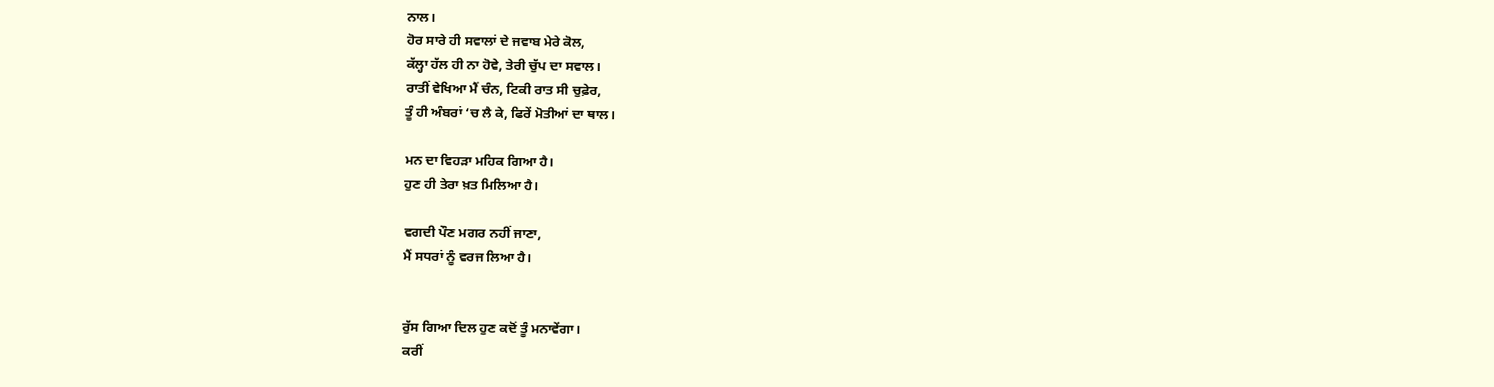ਨਾਲ।
ਹੋਰ ਸਾਰੇ ਹੀ ਸਵਾਲਾਂ ਦੇ ਜਵਾਬ ਮੇਰੇ ਕੋਲ,
ਕੱਲ੍ਹਾ ਹੱਲ ਹੀ ਨਾ ਹੋਵੇ, ਤੇਰੀ ਚੁੱਪ ਦਾ ਸਵਾਲ।
ਰਾਤੀਂ ਵੇਖਿਆ ਮੈਂ ਚੰਨ, ਟਿਕੀ ਰਾਤ ਸੀ ਚੁਫ਼ੇਰ,
ਤੂੰ ਹੀ ਅੰਬਰਾਂ ‘ਚ ਲੈ ਕੇ, ਫਿਰੇਂ ਮੋਤੀਆਂ ਦਾ ਥਾਲ।

ਮਨ ਦਾ ਵਿਹੜਾ ਮਹਿਕ ਗਿਆ ਹੈ।
ਹੁਣ ਹੀ ਤੇਰਾ ਖ਼ਤ ਮਿਲਿਆ ਹੈ।

ਵਗਦੀ ਪੌਣ ਮਗਰ ਨਹੀਂ ਜਾਣਾ,
ਮੈਂ ਸਧਰਾਂ ਨੂੰ ਵਰਜ ਲਿਆ ਹੈ।


ਰੁੱਸ ਗਿਆ ਦਿਲ ਹੁਣ ਕਦੋਂ ਤੂੰ ਮਨਾਵੇਂਗਾ।
ਕਰੀਂ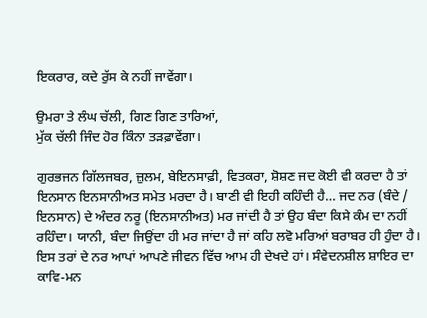ਇਕਰਾਰ, ਕਦੇ ਰੁੱਸ ਕੇ ਨਹੀਂ ਜਾਵੇਂਗਾ।

ਉਮਰਾ ਤੇ ਲੰਘ ਚੱਲੀ, ਗਿਣ ਗਿਣ ਤਾਰਿਆਂ,
ਮੁੱਕ ਚੱਲੀ ਜਿੰਦ ਹੋਰ ਕਿੰਨਾ ਤੜਫ਼ਾਵੇਂਗਾ।

ਗੁਰਭਜਨ ਗਿੱਲਜਬਰ, ਜ਼ੁਲਮ, ਬੇਇਨਸਾਫ਼ੀ, ਵਿਤਕਰਾ, ਸ਼ੋਸ਼ਣ ਜਦ ਕੋਈ ਵੀ ਕਰਦਾ ਹੈ ਤਾਂ ਇਨਸਾਨ ਇਨਸਾਨੀਅਤ ਸਮੇਤ ਮਰਦਾ ਹੈ। ਬਾਣੀ ਵੀ ਇਹੀ ਕਹਿੰਦੀ ਹੈ… ਜਦ ਨਰ (ਬੰਦੇ / ਇਨਸਾਨ) ਦੇ ਅੰਦਰ ਨਰੂ (ਇਨਸਾਨੀਅਤ) ਮਰ ਜਾਂਦੀ ਹੈ ਤਾਂ ਉਹ ਬੰਦਾ ਕਿਸੇ ਕੰਮ ਦਾ ਨਹੀਂ ਰਹਿੰਦਾ। ਯਾਨੀ, ਬੰਦਾ ਜਿਉਂਦਾ ਹੀ ਮਰ ਜਾਂਦਾ ਹੈ ਜਾਂ ਕਹਿ ਲਵੋ ਮਰਿਆਂ ਬਰਾਬਰ ਹੀ ਹੁੰਦਾ ਹੈ। ਇਸ ਤਰਾਂ ਦੇ ਨਰ ਆਪਾਂ ਆਪਣੇ ਜੀਵਨ ਵਿੱਚ ਆਮ ਹੀ ਦੇਖਦੇ ਹਾਂ। ਸੰਵੇਦਨਸ਼ੀਲ ਸ਼ਾਇਰ ਦਾ ਕਾਵਿ-ਮਨ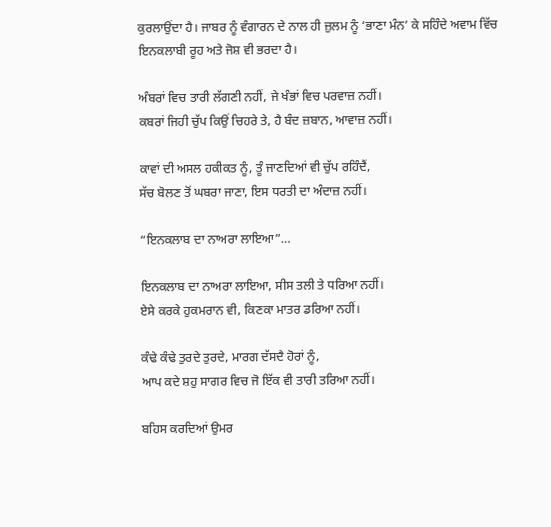ਕੁਰਲਾਉਂਦਾ ਹੈ। ਜਾਬਰ ਨੂੰ ਵੰਗਾਰਨ ਦੇ ਨਾਲ ਹੀ ਜ਼ੁਲਮ ਨੂੰ ‘ਭਾਣਾ ਮੰਨ’ ਕੇ ਸਹਿੰਦੇ ਅਵਾਮ ਵਿੱਚ ਇਨਕਲਾਬੀ ਰੂਹ ਅਤੇ ਜੋਸ਼ ਵੀ ਭਰਦਾ ਹੈ।

ਅੰਬਰਾਂ ਵਿਚ ਤਾਰੀ ਲੱਗਣੀ ਨਹੀਂ, ਜੇ ਖੰਭਾਂ ਵਿਚ ਪਰਵਾਜ਼ ਨਹੀਂ।
ਕਬਰਾਂ ਜਿਹੀ ਚੁੱਪ ਕਿਉਂ ਚਿਹਰੇ ਤੇ, ਹੈ ਬੰਦ ਜ਼ਬਾਨ, ਆਵਾਜ਼ ਨਹੀਂ।

ਕਾਵਾਂ ਦੀ ਅਸਲ ਹਕੀਕਤ ਨੂੰ, ਤੂੰ ਜਾਣਦਿਆਂ ਵੀ ਚੁੱਪ ਰਹਿੰਦੈਂ,
ਸੱਚ ਬੋਲਣ ਤੋਂ ਘਬਰਾ ਜਾਣਾ, ਇਸ ਧਰਤੀ ਦਾ ਅੰਦਾਜ਼ ਨਹੀਂ।

“ਇਨਕਲਾਬ ਦਾ ਨਾਅਰਾ ਲਾਇਆ”…

ਇਨਕਲਾਬ ਦਾ ਨਾਅਰਾ ਲਾਇਆ, ਸੀਸ ਤਲੀ ਤੇ ਧਰਿਆ ਨਹੀਂ।
ਏਸੇ ਕਰਕੇ ਹੁਕਮਰਾਨ ਵੀ, ਕਿਣਕਾ ਮਾਤਰ ਡਰਿਆ ਨਹੀਂ।

ਕੰਢੇ ਕੰਢੇ ਤੁਰਦੇ ਤੁਰਦੇ, ਮਾਰਗ ਦੱਸਦੈ ਹੋਰਾਂ ਨੂੰ,
ਆਪ ਕਦੇ ਸ਼ਹੁ ਸਾਗਰ ਵਿਚ ਜੋ ਇੱਕ ਵੀ ਤਾਰੀ ਤਰਿਆ ਨਹੀਂ।

ਬਹਿਸ ਕਰਦਿਆਂ ਉਮਰ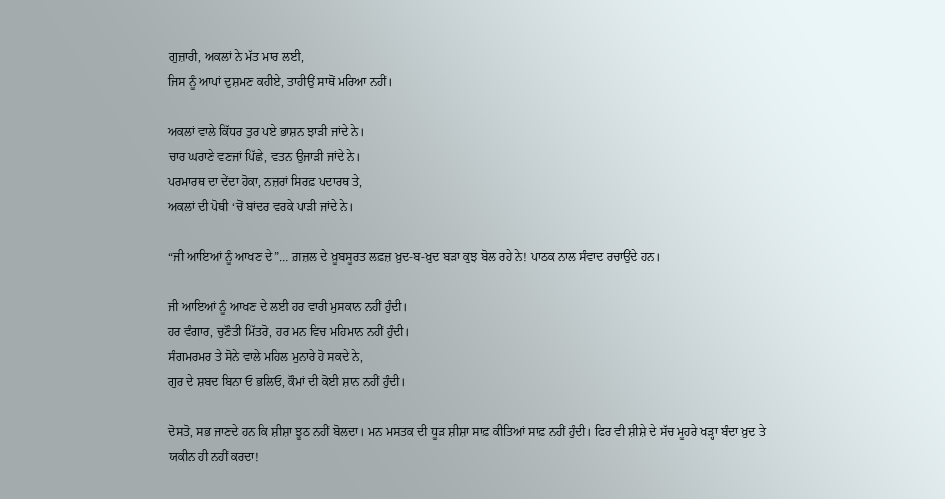ਗੁਜ਼ਾਰੀ, ਅਕਲਾਂ ਨੇ ਮੱਤ ਮਾਰ ਲਈ,
ਜਿਸ ਨੂੰ ਆਪਾਂ ਦੁਸ਼ਮਣ ਕਹੀਏ, ਤਾਹੀਉਂ ਸਾਥੋਂ ਮਰਿਆ ਨਹੀਂ।

ਅਕਲਾਂ ਵਾਲੇ ਕਿੱਧਰ ਤੁਰ ਪਏ ਭਾਸ਼ਨ ਝਾੜੀ ਜਾਂਦੇ ਨੇ।
ਚਾਰ ਘਰਾਣੇ ਵਣਜਾਂ ਪਿੱਛੇ, ਵਤਨ ਉਜਾੜੀ ਜਾਂਦੇ ਨੇ।
ਪਰਮਾਰਥ ਦਾ ਦੇਂਦਾ ਹੋਕਾ, ਨਜ਼ਰਾਂ ਸਿਰਫ਼ ਪਦਾਰਥ ਤੇ,
ਅਕਲਾਂ ਦੀ ਪੋਥੀ ‘ਚੋਂ ਬਾਂਦਰ ਵਰਕੇ ਪਾੜੀ ਜਾਂਦੇ ਨੇ।

“ਜੀ ਆਇਆਂ ਨੂੰ ਆਖਣ ਦੇ”… ਗ਼ਜ਼ਲ ਦੇ ਖ਼ੂਬਸੂਰਤ ਲਫ਼ਜ਼ ਖ਼ੁਦ-ਬ-ਖ਼ੁਦ ਬੜਾ ਕੁਝ ਬੋਲ ਰਹੇ ਨੇ! ਪਾਠਕ ਨਾਲ ਸੰਵਾਦ ਰਚਾਉਂਦੇ ਹਨ।

ਜੀ ਆਇਆਂ ਨੂੰ ਆਖਣ ਦੇ ਲਈ ਹਰ ਵਾਰੀ ਮੁਸਕਾਨ ਨਹੀਂ ਹੁੰਦੀ।
ਹਰ ਵੰਗਾਰ, ਚੁਣੌਤੀ ਮਿੱਤਰੋ, ਹਰ ਮਨ ਵਿਚ ਮਹਿਮਾਨ ਨਹੀਂ ਹੁੰਦੀ।
ਸੰਗਮਰਮਰ ਤੇ ਸੋਨੇ ਵਾਲੇ ਮਹਿਲ ਮੁਨਾਰੇ ਹੋ ਸਕਦੇ ਨੇ,
ਗੁਰ ਦੇ ਸ਼ਬਦ ਬਿਨਾ ਓ ਭਲਿਓ, ਕੌਮਾਂ ਦੀ ਕੋਈ ਸ਼ਾਨ ਨਹੀਂ ਹੁੰਦੀ।

ਦੋਸਤੋ, ਸਭ ਜਾਣਦੇ ਹਨ ਕਿ ਸ਼ੀਸ਼ਾ ਝੂਠ ਨਹੀਂ ਬੋਲਦਾ। ਮਨ ਮਸਤਕ ਦੀ ਧੂੜ ਸ਼ੀਸ਼ਾ ਸਾਫ਼ ਕੀਤਿਆਂ ਸਾਫ਼ ਨਹੀਂ ਹੁੰਦੀ। ਫਿਰ ਵੀ ਸ਼ੀਸ਼ੇ ਦੇ ਸੱਚ ਮੂਹਰੇ ਖੜ੍ਹਾ ਬੰਦਾ ਖ਼ੁਦ ਤੇ ਯਕੀਨ ਹੀ ਨਹੀਂ ਕਰਦਾ!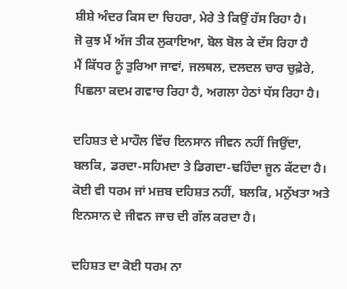ਸ਼ੀਸ਼ੇ ਅੰਦਰ ਕਿਸ ਦਾ ਚਿਹਰਾ, ਮੇਰੇ ਤੇ ਕਿਉਂ ਹੱਸ ਰਿਹਾ ਹੈ।
ਜੋ ਕੁਝ ਮੈਂ ਅੱਜ ਤੀਕ ਲੁਕਾਇਆ, ਬੋਲ ਬੋਲ ਕੇ ਦੱਸ ਰਿਹਾ ਹੈ
ਮੈਂ ਕਿੱਧਰ ਨੂੰ ਤੁਰਿਆ ਜਾਵਾਂ, ਜਲਥਲ, ਦਲਦਲ ਚਾਰ ਚੁਫ਼ੇਰੇ,
ਪਿਛਲਾ ਕਦਮ ਗਵਾਚ ਰਿਹਾ ਹੈ, ਅਗਲਾ ਹੇਠਾਂ ਧੱਸ ਰਿਹਾ ਹੈ।

ਦਹਿਸ਼ਤ ਦੇ ਮਾਹੌਲ ਵਿੱਚ ਇਨਸਾਨ ਜੀਵਨ ਨਹੀਂ ਜਿਉਂਦਾ, ਬਲਕਿ, ਡਰਦਾ-ਸਹਿਮਦਾ ਤੇ ਡਿਗਦਾ-ਢਹਿੰਦਾ ਜੂਨ ਕੱਟਦਾ ਹੈ। ਕੋਈ ਵੀ ਧਰਮ ਜਾਂ ਮਜ਼ਬ ਦਹਿਸ਼ਤ ਨਹੀਂ, ਬਲਕਿ, ਮਨੁੱਖਤਾ ਅਤੇ ਇਨਸਾਨ ਦੇ ਜੀਵਨ ਜਾਚ ਦੀ ਗੱਲ ਕਰਦਾ ਹੈ।

ਦਹਿਸ਼ਤ ਦਾ ਕੋਈ ਧਰਮ ਨਾ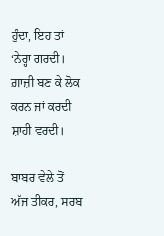ਹੁੰਦਾ, ਇਹ ਤਾਂ ‘ਨੇਰ੍ਹਾ ਗਰਦੀ।
ਗ਼ਾਜ਼ੀ ਬਣ ਕੇ ਲੋਕ ਕਰਨ ਜਾਂ ਕਰਦੀ ਸ਼ਾਹੀ ਵਰਦੀ।

ਬਾਬਰ ਵੇਲੇ ਤੋਂ ਅੱਜ ਤੀਕਰ, ਸਰਬ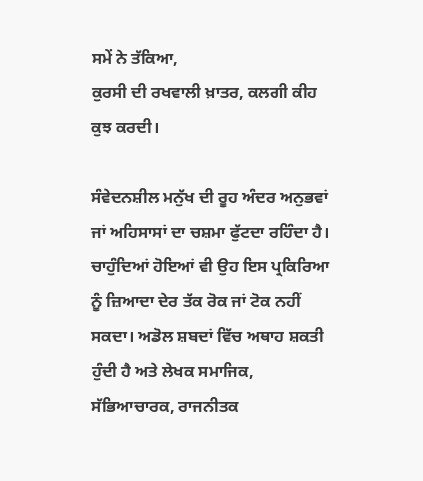ਸਮੇਂ ਨੇ ਤੱਕਿਆ,
ਕੁਰਸੀ ਦੀ ਰਖਵਾਲੀ ਖ਼ਾਤਰ, ਕਲਗੀ ਕੀਹ ਕੁਝ ਕਰਦੀ।

ਸੰਵੇਦਨਸ਼ੀਲ ਮਨੁੱਖ ਦੀ ਰੂਹ ਅੰਦਰ ਅਨੁਭਵਾਂ ਜਾਂ ਅਹਿਸਾਸਾਂ ਦਾ ਚਸ਼ਮਾ ਫੁੱਟਦਾ ਰਹਿੰਦਾ ਹੈ। ਚਾਹੁੰਦਿਆਂ ਹੋਇਆਂ ਵੀ ਉਹ ਇਸ ਪ੍ਰਕਿਰਿਆ ਨੂੰ ਜ਼ਿਆਦਾ ਦੇਰ ਤੱਕ ਰੋਕ ਜਾਂ ਟੋਕ ਨਹੀਂ ਸਕਦਾ। ਅਡੋਲ ਸ਼ਬਦਾਂ ਵਿੱਚ ਅਥਾਹ ਸ਼ਕਤੀ ਹੁੰਦੀ ਹੈ ਅਤੇ ਲੇਖਕ ਸਮਾਜਿਕ, ਸੱਭਿਆਚਾਰਕ, ਰਾਜਨੀਤਕ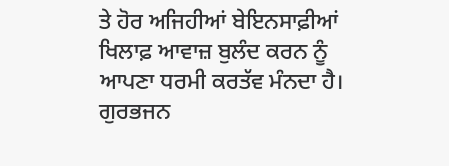ਤੇ ਹੋਰ ਅਜਿਹੀਆਂ ਬੇਇਨਸਾਫ਼ੀਆਂ ਖਿਲਾਫ਼ ਆਵਾਜ਼ ਬੁਲੰਦ ਕਰਨ ਨੂੰ ਆਪਣਾ ਧਰਮੀ ਕਰਤੱਵ ਮੰਨਦਾ ਹੈ। ਗੁਰਭਜਨ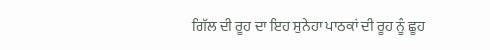ਗਿੱਲ ਦੀ ਰੂਹ ਦਾ ਇਹ ਸੁਨੇਹਾ ਪਾਠਕਾਂ ਦੀ ਰੂਹ ਨੂੰ ਛੂਹ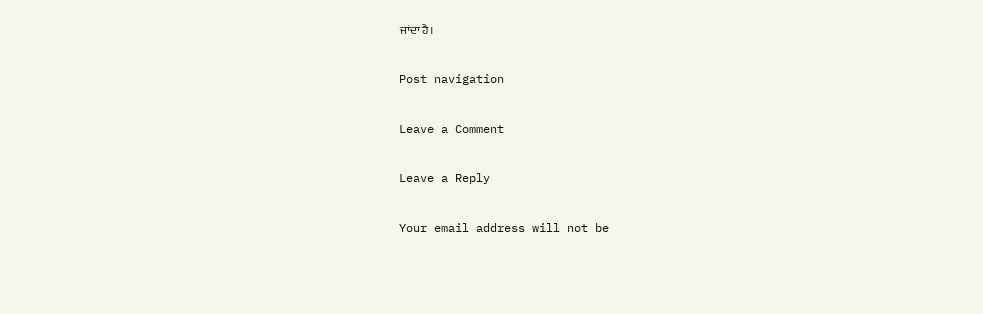ਜਾਂਦਾ ਹੈ।

Post navigation

Leave a Comment

Leave a Reply

Your email address will not be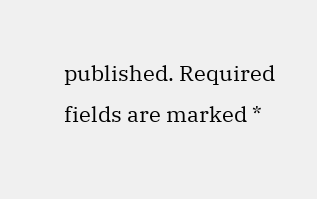published. Required fields are marked *